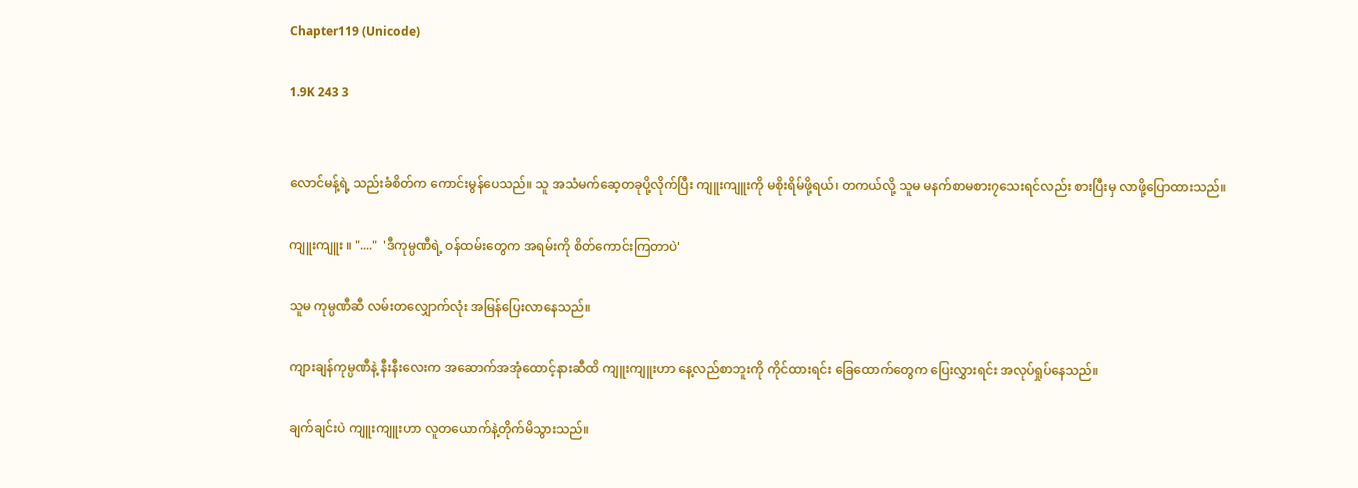Chapter119 (Unicode)

1.9K 243 3


လောင်မန့်ရဲ့ သည်းခံစိတ်က ကောင်းမွန်ပေသည်။ သူ အသံမက်ဆေ့တခုပို့လိုက်ပြီး ကျူးကျူးကို မစိုးရိမ်ဖို့ရယ်၊ တကယ်လို့ သူမ မနက်စာမစား၇သေးရင်လည်း စားပြီးမှ လာဖို့ပြောထားသည်။

ကျူးကျူး ။ "...."  'ဒီကုမ္ပဏီရဲ့ ဝန်ထမ်းတွေက အရမ်းကို စိတ်ကောင်းကြတာပဲ'

သူမ ကုမ္ပဏီဆီ လမ်းတလျှောက်လုံး အမြန်ပြေးလာနေသည်။

ကျားချန်ကုမ္ပဏီနဲ့ နီးနီးလေးက အဆောက်အအုံထောင့်နားဆီထိ ကျူးကျူးဟာ နေ့လည်စာဘူးကို ကိုင်ထားရင်း ခြေထောက်တွေက ပြေးလွှားရင်း အလုပ်ရှုပ်နေသည်။

ချက်ချင်းပဲ ကျူးကျူးဟာ လူတယောက်နဲ့တိုက်မိသွားသည်။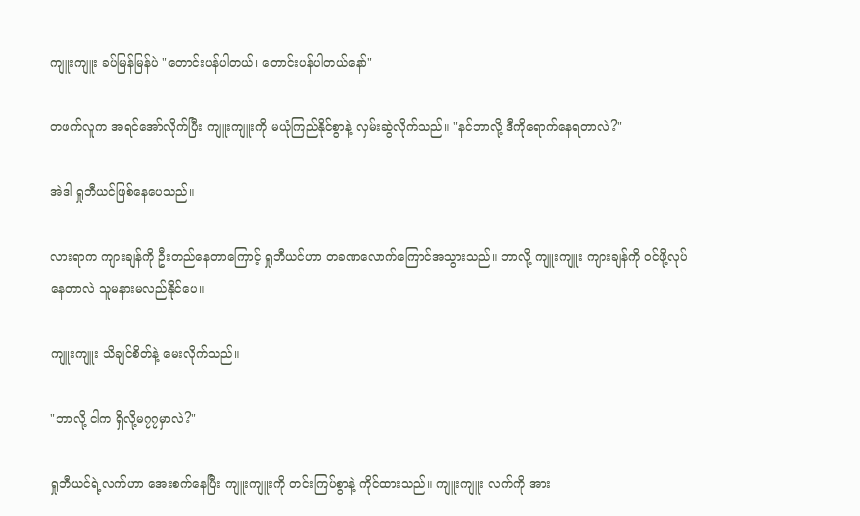ကျူးကျူး ခပ်မြန်မြန်ပဲ "တောင်းပန်ပါတယ်၊ တောင်းပန်ပါတယ်နော်"

တဖက်လူက အရင်အော်လိုက်ပြီး ကျူးကျူးကို မယုံကြည်နိုင်စွာနဲ့ လှမ်းဆွဲလိုက်သည်။ "နင်ဘာလို့ ဒီကိုရောက်နေရတာလဲ?"

အဲဒါ ရှုဘီယင်ဖြစ်နေပေသည်။

လားရာက ကျားချန်ကို ဦးတည်နေတာကြောင့် ရှုဘီယင်ဟာ တခဏလောက်ကြောင်အသွားသည်။ ဘာလို့ ကျူးကျူး ကျားချန်ကို ဝင်ဖို့လုပ်နေတာလဲ သူမနားမလည်နိုင်ပေ။

ကျူးကျူး သိချင်စိတ်နဲ့ မေးလိုက်သည်။

"ဘာလို့ ငါက ရှိလို့မ၇၇မှာလဲ?"

ရှုဘီယင်ရဲ့လက်ဟာ အေးစက်နေပြီး ကျူးကျူးကို တင်းကြပ်စွာနဲ့ ကိုင်ထားသည်။ ကျူးကျူး လက်ကို အား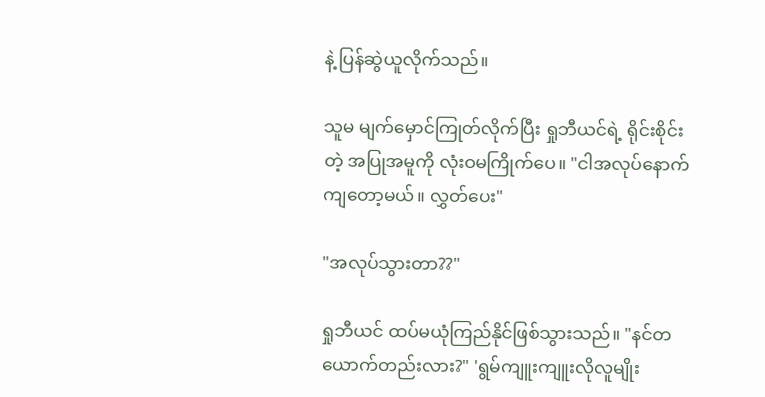နဲ့ ပြန်ဆွဲယူလိုက်သည်။

သူမ မျက်မှောင်ကြုတ်လိုက်ပြီး ရှုဘီယင်ရဲ့ ရိုင်းစိုင်းတဲ့ အပြုအမူကို လုံးဝမကြိုက်ပေ။ "ငါအလုပ်နောက်ကျတော့မယ်။ လွှတ်ပေး"

"အလုပ်သွားတာ??"

ရှုဘီယင် ထပ်မယုံကြည်နိုင်ဖြစ်သွားသည်။ "နင်တယောက်တည်းလား?" 'ရွမ်ကျူးကျူးလိုလူမျိုး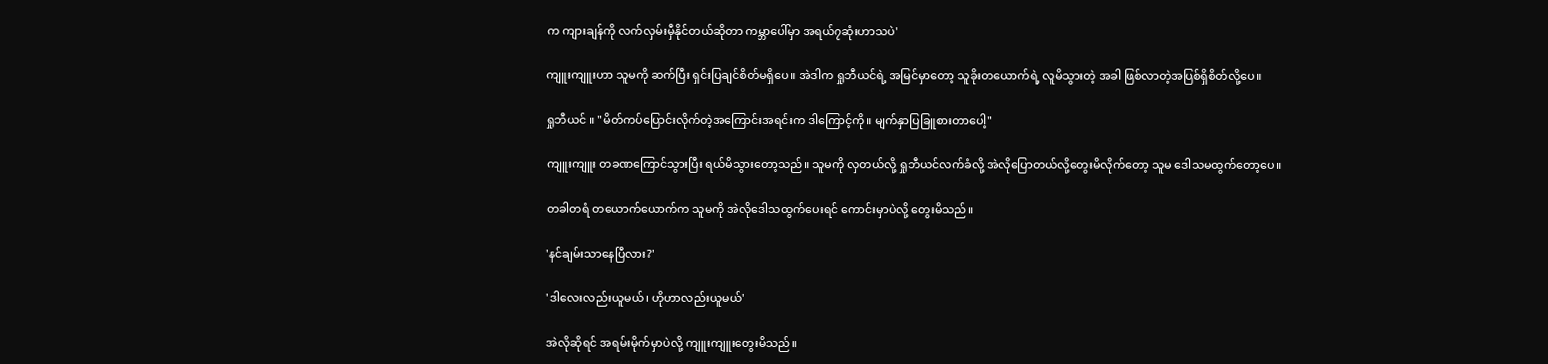က ကျားချန်ကို လက်လှမ်းမှီနိုင်တယ်ဆိုတာ ကမ္ဘာပေါ်မှာ အရယ်၇ဆုံးဟာသပဲ'

ကျူးကျူးဟာ သူမကို ဆက်ပြီး ရှင်းပြချင်စိတ်မရှိပေ။ အဲဒါက ရှုဘီယင်ရဲ့ အမြင်မှာတော့ သူခိုးတယောက်ရဲ့ လူမိသွားတဲ့ အခါ ဖြစ်လာတဲ့အပြစ်ရှိစိတ်လို့ပေ။

ရှုဘီယင် ။ "မိတ်ကပ်ပြောင်းလိုက်တဲ့အကြောင်းအရင်းက ဒါကြောင့်ကို။ မျက်နှာပြခြူစားတာပေါ့"

ကျူးကျူး တခဏကြောင်သွားပြီး ရယ်မိသွားတော့သည်။ သူမကို လှတယ်လို့ ရှုဘီယင်လက်ခံလို့ အဲလိုပြောတယ်လို့တွေးမိလိုက်တော့ သူမ ဒေါသမထွက်တော့ပေ။

တခါတရံ တယောက်ယောက်က သူမကို အဲလိုဒေါသထွက်ပေးရင် ကောင်းမှာပဲလို့ တွေးမိသည်။

'နင်ချမ်းသာနေပြီလား?'

'ဒါလေးလည်းယူမယ်၊ ဟိုဟာလည်းယူမယ်'

အဲလိုဆိုရင် အရမ်းမိုက်မှာပဲလို့ ကျူးကျူးတွေးမိသည်။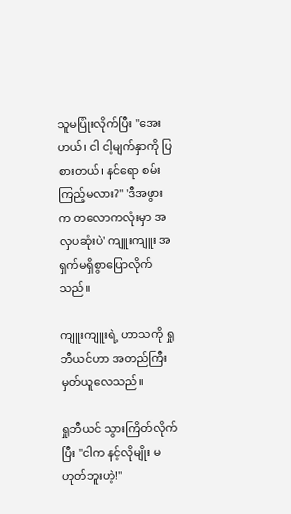သူမပြုံးလိုက်ပြီး "အေးဟယ်၊ ငါ ငါ့မျက်နှာကို ပြစားတယ်၊ နင်ရော စမ်းကြည့်မလား?" 'ဒီအဖွားက တလောကလုံးမှာ အလှပဆုံးပဲ' ကျူးကျူး အရှက်မရှိစွာပြောလိုက်သည်။

ကျူးကျူးရဲ့ ဟာသကို ရှုဘီယင်ဟာ အတည်ကြီး မှတ်ယူလေသည်။

ရှုဘီယင် သွားကြိတ်လိုက်ပြီး "ငါက နင့်လိုမျိုး မဟုတ်ဘူးဟဲ့!"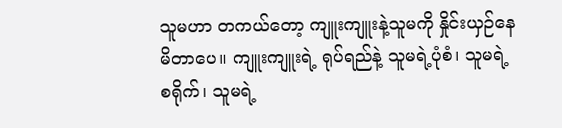သူမဟာ တကယ်တော့ ကျူးကျူးနဲ့သူမကို နှိုင်းယှဉ်နေမိတာပေ။ ကျူးကျူးရဲ့ ရုပ်ရည်နဲ့ သူမရဲ့ပုံစံ၊ သူမရဲ့စရိုက်၊ သူမရဲ့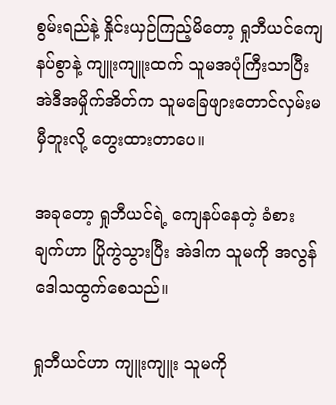စွမ်းရည်နဲ့ နှိုင်းယှဉ်ကြည့်မိတော့ ရှုဘီယင်ကျေနပ်စွာနဲ့ ကျူးကျူးထက် သူမအပုံကြီးသာပြီး အဲဒီအမှိုက်အိတ်က သူမခြေဖျားတောင်လှမ်းမမှီဘူးလို့ တွေးထားတာပေ။

အခုတော့ ရှုဘီယင်ရဲ့ ကျေနပ်နေတဲ့ ခံစားချက်ဟာ ပြိုကွဲသွားပြီး အဲဒါက သူမကို အလွန်ဒေါသထွက်စေသည်။

ရှုဘီယင်ဟာ ကျူးကျူး သူမကို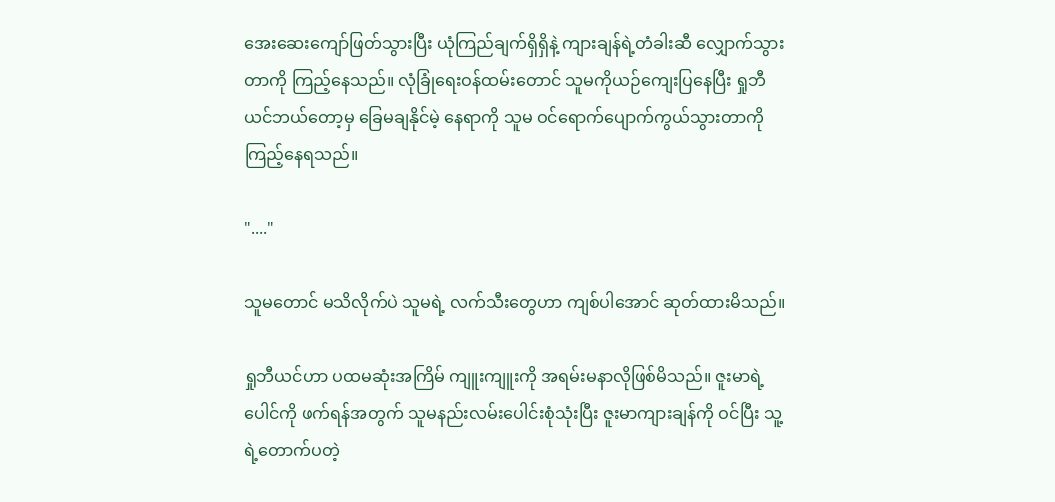အေးဆေးကျော်ဖြတ်သွားပြီး ယုံကြည်ချက်ရှိရှိနဲ့ ကျားချန်ရဲ့တံခါးဆီ လျှောက်သွားတာကို ကြည့်နေသည်။ လုံခြုံရေးဝန်ထမ်းတောင် သူမကိုယဉ်ကျေးပြနေပြီး ရှုဘီယင်ဘယ်တော့မှ ခြေမချနိုင်မဲ့ နေရာကို သူမ ဝင်ရောက်ပျောက်ကွယ်သွားတာကို ကြည့်နေရသည်။

"...."

သူမတောင် မသိလိုက်ပဲ သူမရဲ့ လက်သီးတွေဟာ ကျစ်ပါအောင် ဆုတ်ထားမိသည်။

ရှုဘီယင်ဟာ ပထမဆုံးအကြိမ် ကျူးကျူးကို အရမ်းမနာလိုဖြစ်မိသည်။ ဇူးမာရဲ့ပေါင်ကို ဖက်ရန်အတွက် သူမနည်းလမ်းပေါင်းစုံသုံးပြီး ဇူးမာကျားချန်ကို ဝင်ပြီး သူ့ရဲ့တောက်ပတဲ့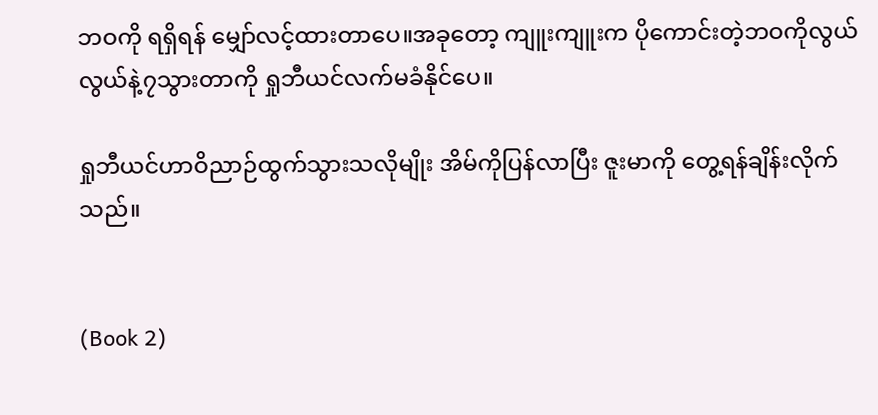ဘဝကို ရရှိရန် မျှော်လင့်ထားတာပေ။အခုတော့ ကျူးကျူးက ပိုကောင်းတဲ့ဘဝကိုလွယ်လွယ်နဲ့၇သွားတာကို ရှုဘီယင်လက်မခံနိုင်ပေ။

ရှုဘီယင်ဟာဝိညာဉ်ထွက်သွားသလိုမျိုး အိမ်ကိုပြန်လာပြီး ဇူးမာကို တွေ့ရန်ချိန်းလိုက်သည်။


(Book 2)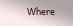Where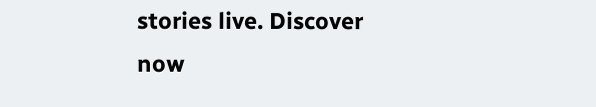stories live. Discover now